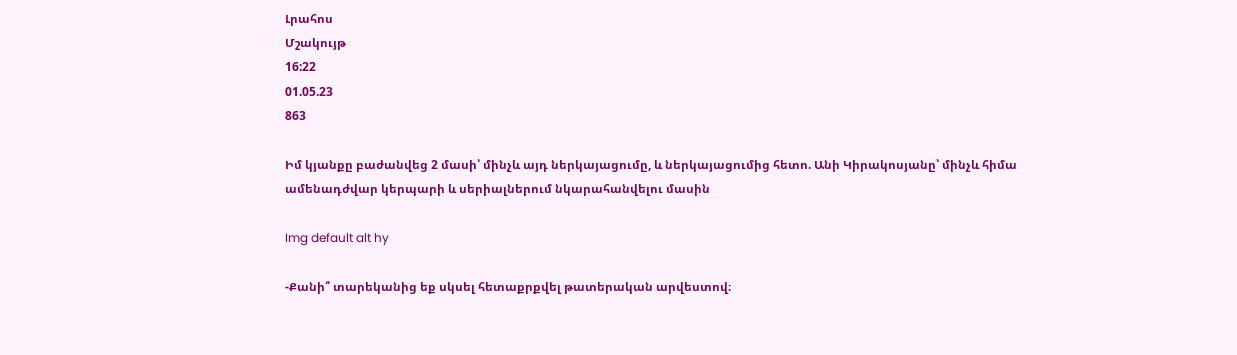Լրահոս
Մշակույթ
16:22
01.05.23
863

Իմ կյանքը բաժանվեց 2 մասի՝ մինչև այդ ներկայացումը, և ներկայացումից հետո. Անի Կիրակոսյանը՝ մինչև հիմա ամենադժվար կերպարի և սերիալներում նկարահանվելու մասին

Img default alt hy

-Քանի՞ տարեկանից եք սկսել հետաքրքվել թատերական արվեստով։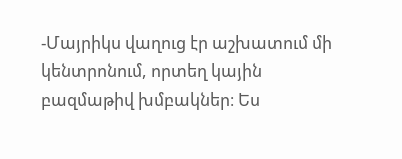-Մայրիկս վաղուց էր աշխատում մի կենտրոնում, որտեղ կային բազմաթիվ խմբակներ։ Ես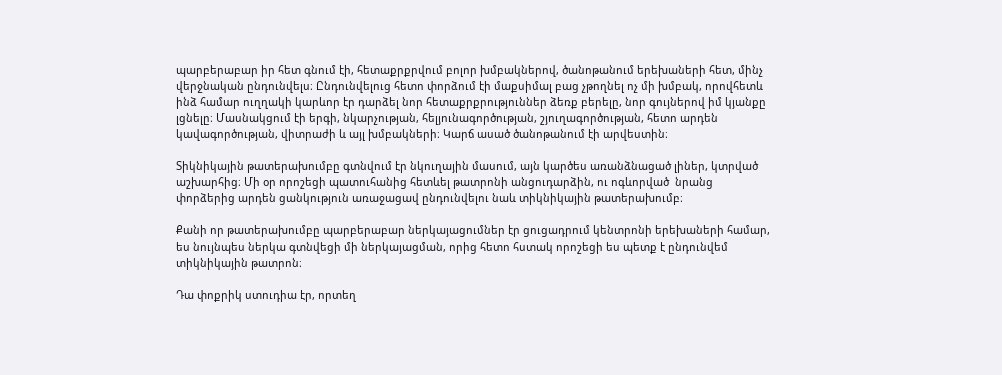պարբերաբար իր հետ գնում էի, հետաքրքրվում բոլոր խմբակներով, ծանոթանում երեխաների հետ, մինչ վերջնական ընդունվելս։ Ընդունվելուց հետո փորձում էի մաքսիմալ բաց չթողնել ոչ մի խմբակ, որովհետև ինձ համար ուղղակի կարևոր էր դարձել նոր հետաքրքրություններ ձեռք բերելը, նոր գույներով իմ կյանքը լցնելը։ Մասնակցում էի երգի, նկարչության, հելյունագործության, շյուղագործության, հետո արդեն կավագործության, վիտրաժի և այլ խմբակների։ Կարճ ասած ծանոթանում էի արվեստին։

Տիկնիկային թատերախումբը գտնվում էր նկուղային մասում, այն կարծես առանձնացած լիներ, կտրված աշխարհից։ Մի օր որոշեցի պատուհանից հետևել թատրոնի անցուդարձին, ու ոգևորված  նրանց փորձերից արդեն ցանկություն առաջացավ ընդունվելու նաև տիկնիկային թատերախումբ։

Քանի որ թատերախումբը պարբերաբար ներկայացումներ էր ցուցադրում կենտրոնի երեխաների համար, ես նույնպես ներկա գտնվեցի մի ներկայացման, որից հետո հստակ որոշեցի ես պետք է ընդունվեմ տիկնիկային թատրոն։

Դա փոքրիկ ստուդիա էր, որտեղ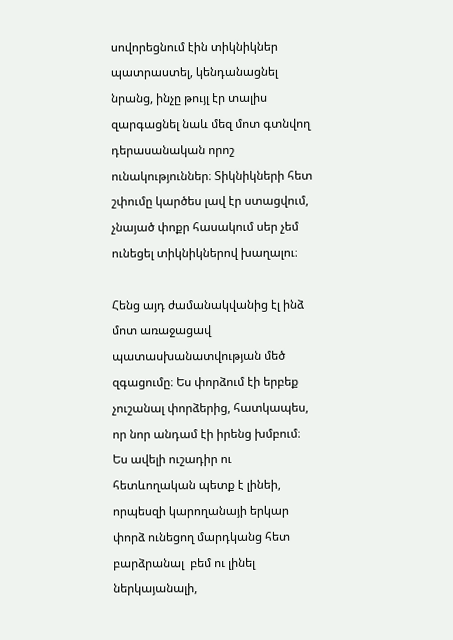սովորեցնում էին տիկնիկներ պատրաստել, կենդանացնել նրանց, ինչը թույլ էր տալիս զարգացնել նաև մեզ մոտ գտնվող դերասանական որոշ ունակություններ։ Տիկնիկների հետ շփումը կարծես լավ էր ստացվում, չնայած փոքր հասակում սեր չեմ ունեցել տիկնիկներով խաղալու։

Հենց այդ ժամանակվանից էլ ինձ մոտ առաջացավ պատասխանատվության մեծ զգացումը։ Ես փորձում էի երբեք չուշանալ փորձերից, հատկապես, որ նոր անդամ էի իրենց խմբում։ Ես ավելի ուշադիր ու հետևողական պետք է լինեի, որպեսզի կարողանայի երկար փորձ ունեցող մարդկանց հետ բարձրանալ  բեմ ու լինել ներկայանալի,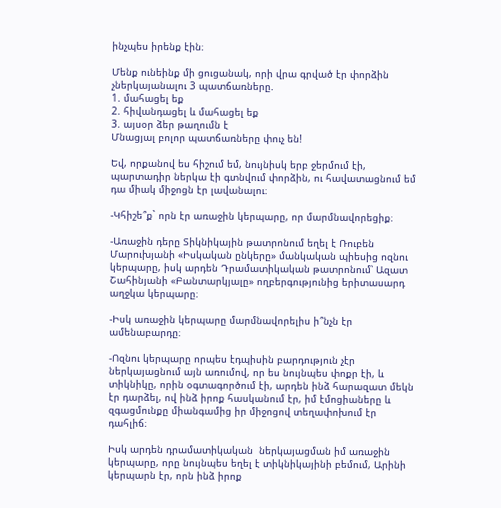ինչպես իրենք էին։

Մենք ունեինք մի ցուցանակ, որի վրա գրված էր փորձին չներկայանալու 3 պատճառները.
1. մահացել եք
2. հիվանդացել և մահացել եք
3. այսօր ձեր թաղումն է
Մնացյալ բոլոր պատճառները փուչ են!

Եվ, որքանով ես հիշում եմ, նույնիսկ երբ ջերմում էի, պարտադիր ներկա էի գտնվում փորձին, ու հավատացնում եմ դա միակ միջոցն էր լավանալու։

-Կհիշե՞ք` որն էր առաջին կերպարը, որ մարմնավորեցիք։

-Առաջին դերը Տիկնիկային թատրոնում եղել է Ռուբեն Մարուխյանի «Իսկական ընկերը» մանկական պիեսից ոզնու կերպարը, իսկ արդեն Դրամատիկական թատրոնում՝ Ազատ Շահինյանի «Բանտարկյալը» ողբերգությունից երիտասարդ աղջկա կերպարը։

-Իսկ առաջին կերպարը մարմնավորելիս ի՞նչն էր ամենաբարդը։

-Ոզնու կերպարը որպես էդպիսին բարդություն չէր ներկայացնում այն առումով, որ ես նույնպես փոքր էի, և տիկնիկը, որին օգտագործում էի, արդեն ինձ հարազատ մեկն էր դարձել, ով ինձ իրոք հասկանում էր, իմ էմոցիաները և զգացմունքը միանգամից իր միջոցով տեղափոխում էր դահլիճ։

Իսկ արդեն դրամատիկական  ներկայացման իմ առաջին կերպարը, որը նույնպես եղել է տիկնիկայինի բեմում, Արինի կերպարն էր, որն ինձ իրոք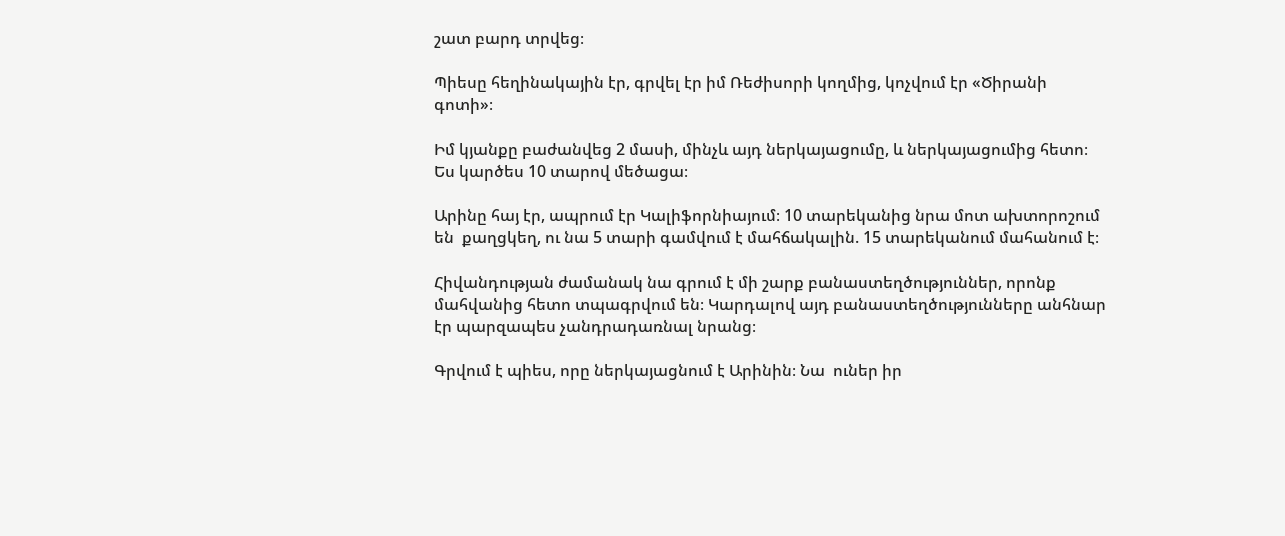շատ բարդ տրվեց։

Պիեսը հեղինակային էր, գրվել էր իմ Ռեժիսորի կողմից, կոչվում էր «Ծիրանի գոտի»։

Իմ կյանքը բաժանվեց 2 մասի, մինչև այդ ներկայացումը, և ներկայացումից հետո։ Ես կարծես 10 տարով մեծացա։

Արինը հայ էր, ապրում էր Կալիֆորնիայում։ 10 տարեկանից նրա մոտ ախտորոշում են  քաղցկեղ, ու նա 5 տարի գամվում է մահճակալին. 15 տարեկանում մահանում է։

Հիվանդության ժամանակ նա գրում է մի շարք բանաստեղծություններ, որոնք մահվանից հետո տպագրվում են։ Կարդալով այդ բանաստեղծությունները անհնար էր պարզապես չանդրադառնալ նրանց։

Գրվում է պիես, որը ներկայացնում է Արինին։ Նա  ուներ իր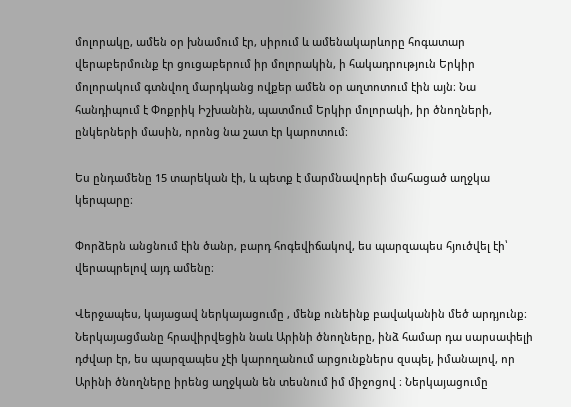մոլորակը, ամեն օր խնամում էր, սիրում և ամենակարևորը հոգատար վերաբերմունք էր ցուցաբերում իր մոլորակին, ի հակադրություն Երկիր մոլորակում գտնվող մարդկանց ովքեր ամեն օր աղտոտում էին այն։ Նա հանդիպում է Փոքրիկ Իշխանին, պատմում Երկիր մոլորակի, իր ծնողների, ընկերների մասին, որոնց նա շատ էր կարոտում։

Ես ընդամենը 15 տարեկան էի, և պետք է մարմնավորեի մահացած աղջկա կերպարը։

Փորձերն անցնում էին ծանր, բարդ հոգեվիճակով, ես պարզապես հյուծվել էի՝ վերապրելով այդ ամենը։

Վերջապես, կայացավ ներկայացումը , մենք ունեինք բավականին մեծ արդյունք։ Ներկայացմանը հրավիրվեցին նաև Արինի ծնողները, ինձ համար դա սարսափելի դժվար էր, ես պարզապես չէի կարողանում արցունքներս զսպել, իմանալով, որ Արինի ծնողները իրենց աղջկան են տեսնում իմ միջոցով ։ Ներկայացումը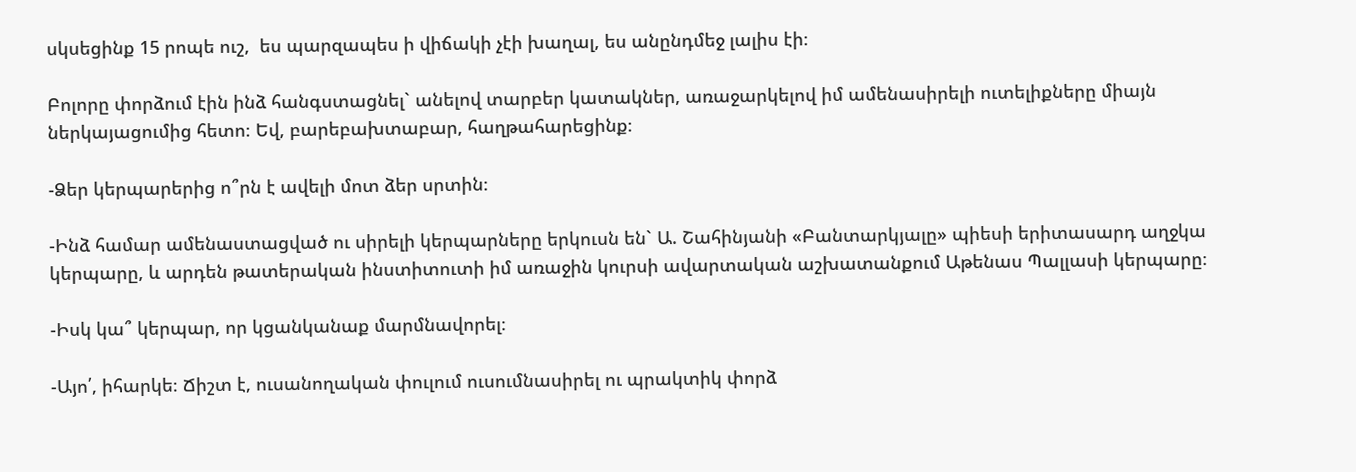սկսեցինք 15 րոպե ուշ,  ես պարզապես ի վիճակի չէի խաղալ, ես անընդմեջ լալիս էի։

Բոլորը փորձում էին ինձ հանգստացնել` անելով տարբեր կատակներ, առաջարկելով իմ ամենասիրելի ուտելիքները միայն ներկայացումից հետո։ Եվ, բարեբախտաբար, հաղթահարեցինք։

-Ձեր կերպարերից ո՞րն է ավելի մոտ ձեր սրտին։

-Ինձ համար ամենաստացված ու սիրելի կերպարները երկուսն են` Ա. Շահինյանի «Բանտարկյալը» պիեսի երիտասարդ աղջկա կերպարը, և արդեն թատերական ինստիտուտի իմ առաջին կուրսի ավարտական աշխատանքում Աթենաս Պալլասի կերպարը։

-Իսկ կա՞ կերպար, որ կցանկանաք մարմնավորել։

-Այո՛, իհարկե։ Ճիշտ է, ուսանողական փուլում ուսումնասիրել ու պրակտիկ փորձ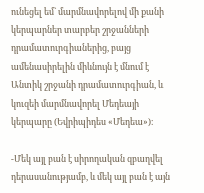ունեցել եմ` մարմնավորելով մի քանի կերպարներ տարբեր շրջանների դրամատուրգիաներից, բայց ամենասիրելին միևնույն է մնում է Անտիկ շրջանի դրամատուրգիան, և կուզեի մարմնավորել Մեդեայի կերպարը (Եվրիպիդես «Մեդեա»)։

-Մեկ այլ բան է սիրողական զբաղվել դերասանությամբ, և մեկ այլ բան է այն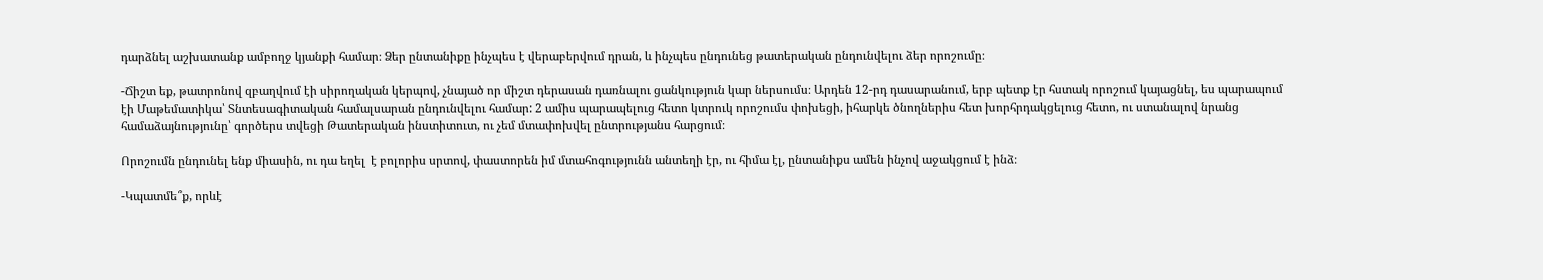դարձնել աշխատանք ամբողջ կյանքի համար։ Ձեր ընտանիքը ինչպես է վերաբերվում դրան, և ինչպես ընդունեց թատերական ընդունվելու ձեր որոշումը։

-Ճիշտ եք, թատրոնով զբաղվում էի սիրողական կերպով, չնայած որ միշտ դերասան դառնալու ցանկություն կար ներսումս։ Արդեն 12-րդ դասարանում, երբ պետք էր հստակ որոշում կայացնել, ես պարապում էի Մաթեմատիկա՝ Տնտեսագիտական համալսարան ընդունվելու համար: 2 ամիս պարապելուց հետո կտրուկ որոշումս փոխեցի, իհարկե ծնողներիս հետ խորհրդակցելուց հետո, ու ստանալով նրանց համաձայնությունը՝ գործերս տվեցի Թատերական ինստիտուտ, ու չեմ մտափոխվել ընտրությանս հարցում։

Որոշումն ընդունել ենք միասին, ու դա եղել  է բոլորիս սրտով, փաստորեն իմ մտահոգությունն անտեղի էր, ու հիմա էլ, ընտանիքս ամեն ինչով աջակցում է ինձ։

-Կպատմե՞ք, որևէ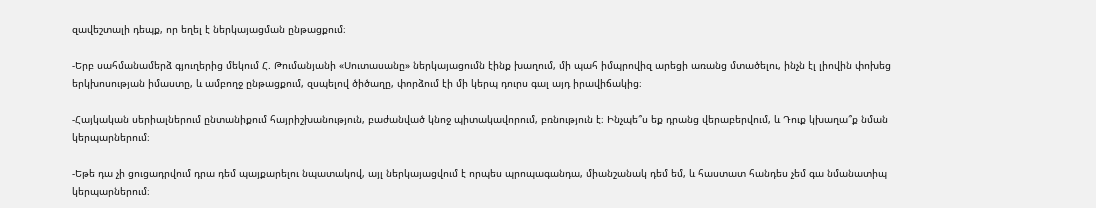զավեշտալի դեպք, որ եղել է ներկայացման ընթացքում։

-Երբ սահմանամերձ գյուղերից մեկում Հ. Թումանյանի «Սուտասանը» ներկայացումն էինք խաղում, մի պահ իմպրովիզ արեցի առանց մտածելու, ինչն էլ լիովին փոխեց երկխոսության իմաստը, և ամբողջ ընթացքում, զսպելով ծիծաղը, փորձում էի մի կերպ դուրս գալ այդ իրավիճակից։

-Հայկական սերիալներում ընտանիքում հայրիշխանություն, բաժանված կնոջ պիտակավորում, բռնություն է։ Ինչպե՞ս եք դրանց վերաբերվում, և Դուք կխաղա՞ք նման կերպարներում։

-Եթե դա չի ցուցադրվում դրա դեմ պայքարելու նպատակով, այլ ներկայացվում է որպես պրոպագանդա, միանշանակ դեմ եմ, և հաստատ հանդես չեմ գա նմանատիպ կերպարներում։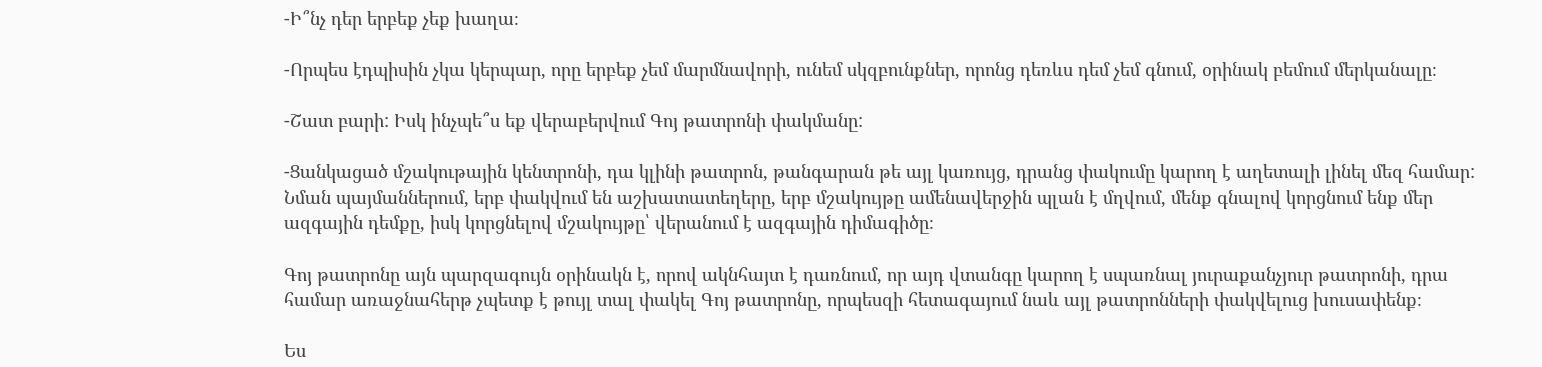-Ի՞նչ դեր երբեք չեք խաղա։

-Որպես էդպիսին չկա կերպար, որը երբեք չեմ մարմնավորի, ունեմ սկզբունքներ, որոնց դեռևս դեմ չեմ գնում, օրինակ բեմում մերկանալը։

-Շատ բարի: Իսկ ինչպե՞ս եք վերաբերվում Գոյ թատրոնի փակմանը:

-Ցանկացած մշակութային կենտրոնի, դա կլինի թատրոն, թանգարան թե այլ կառույց, դրանց փակումը կարող է աղետալի լինել մեզ համար: Նման պայմաններում, երբ փակվում են աշխատատեղերը, երբ մշակույթը ամենավերջին պլան է մղվում, մենք գնալով կորցնում ենք մեր ազգային դեմքը, իսկ կորցնելով մշակույթը՝ վերանում է ազգային դիմագիծը։

Գոյ թատրոնը այն պարզագույն օրինակն է, որով ակնհայտ է դառնում, որ այդ վտանգը կարող է սպառնալ յուրաքանչյուր թատրոնի, դրա համար առաջնահերթ չպետք է թույլ տալ փակել Գոյ թատրոնը, որպեսզի հետագայում նաև այլ թատրոնների փակվելուց խուսափենք։

Ես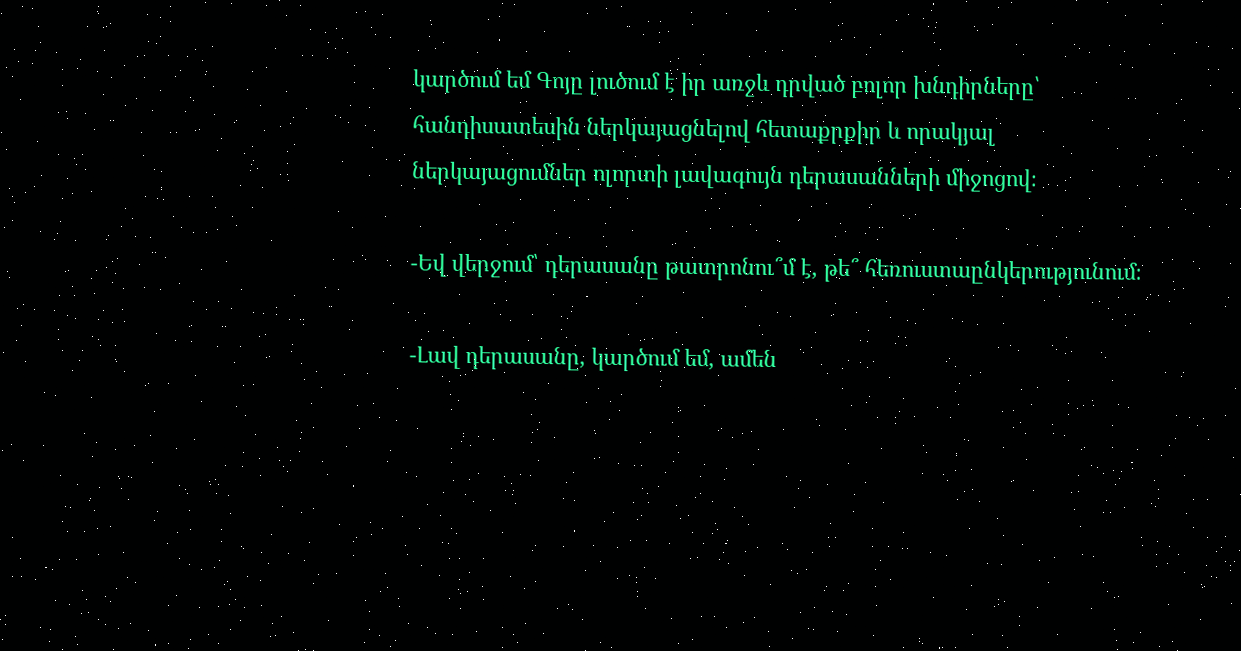կարծում եմ Գոյը լուծում է իր առջև դրված բոլոր խնդիրները՝ հանդիսատեսին ներկայացնելով հետաքրքիր և որակյալ ներկայացումներ ոլորտի լավագույն դերասանների միջոցով։

-Եվ վերջում՝ դերասանը թատրոնու՞մ է, թե՞ հեռուստաընկերությունում։

-Լավ դերասանը, կարծում եմ, ամեն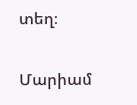տեղ։

Մարիամ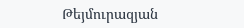Թեյմուրազյան